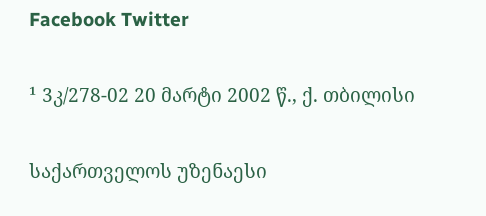Facebook Twitter

¹ 3კ/278-02 20 მარტი 2002 წ., ქ. თბილისი

საქართველოს უზენაესი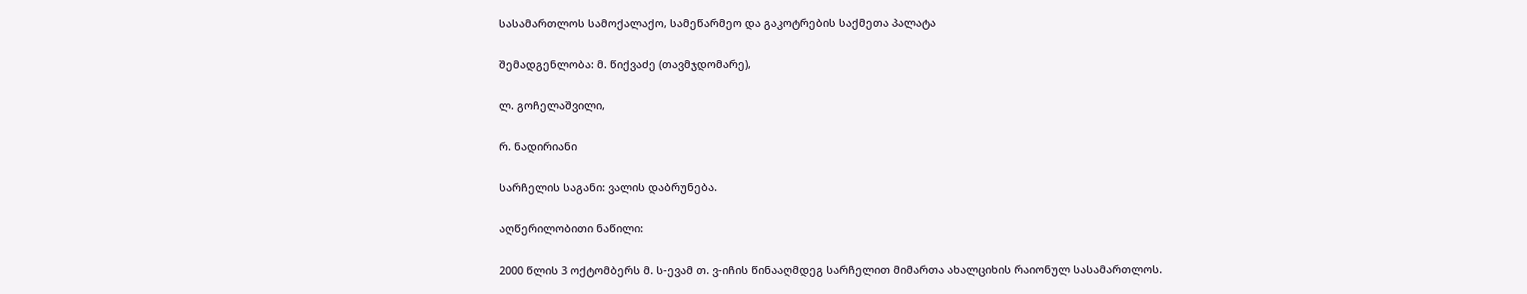სასამართლოს სამოქალაქო, სამეწარმეო და გაკოტრების საქმეთა პალატა

შემადგენლობა: მ. წიქვაძე (თავმჯდომარე),

ლ. გოჩელაშვილი,

რ. ნადირიანი

სარჩელის საგანი: ვალის დაბრუნება.

აღწერილობითი ნაწილი:

2000 წლის 3 ოქტომბერს მ. ს-ევამ თ. ვ-იჩის წინააღმდეგ სარჩელით მიმართა ახალციხის რაიონულ სასამართლოს.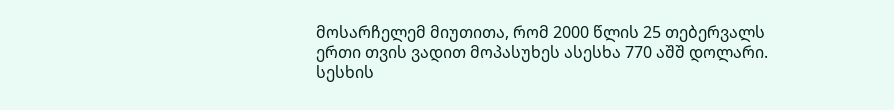მოსარჩელემ მიუთითა, რომ 2000 წლის 25 თებერვალს ერთი თვის ვადით მოპასუხეს ასესხა 770 აშშ დოლარი. სესხის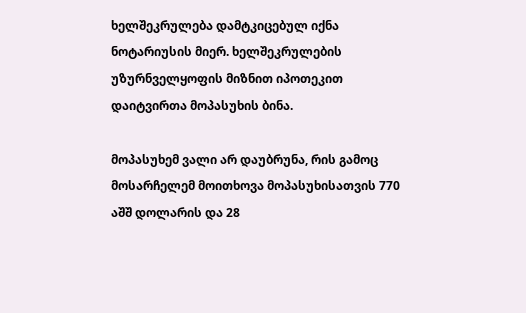ხელშეკრულება დამტკიცებულ იქნა ნოტარიუსის მიერ. ხელშეკრულების უზურნველყოფის მიზნით იპოთეკით დაიტვირთა მოპასუხის ბინა.

მოპასუხემ ვალი არ დაუბრუნა, რის გამოც მოსარჩელემ მოითხოვა მოპასუხისათვის 770 აშშ დოლარის და 28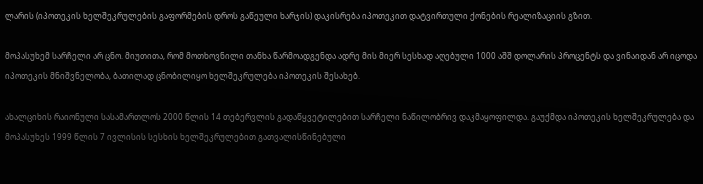ლარის (იპოთეკის ხელშეკრულების გაფორმების დროს გაწეული ხარჯის) დაკისრება იპოთეკით დატვირთული ქონების რეალიზაციის გზით.

მოპასუხემ სარჩელი არ ცნო. მიუთითა, რომ მოთხოვნილი თანხა წარმოადგენდა ადრე მის მიერ სესხად აღებული 1000 აშშ დოლარის პროცენტს და ვინაიდან არ იცოდა იპოთეკის მნიშვნელობა, ბათილად ცნობილიყო ხელშეკრულება იპოთეკის შესახებ.

ახალციხის რაიონული სასამართლოს 2000 წლის 14 თებერვლის გადაწყვეტილებით სარჩელი ნაწილობრივ დაკმაყოფილდა. გაუქმდა იპოთეკის ხელშეკრულება და მოპასუხეს 1999 წლის 7 ივლისის სესხის ხელშეკრულებით გათვალისწინებული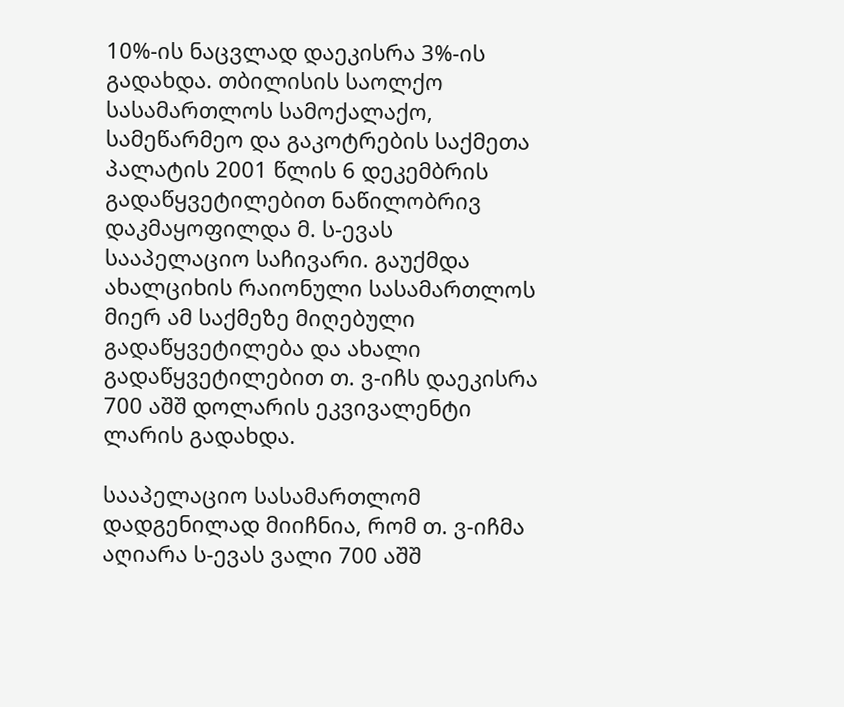10%-ის ნაცვლად დაეკისრა 3%-ის გადახდა. თბილისის საოლქო სასამართლოს სამოქალაქო, სამეწარმეო და გაკოტრების საქმეთა პალატის 2001 წლის 6 დეკემბრის გადაწყვეტილებით ნაწილობრივ დაკმაყოფილდა მ. ს-ევას სააპელაციო საჩივარი. გაუქმდა ახალციხის რაიონული სასამართლოს მიერ ამ საქმეზე მიღებული გადაწყვეტილება და ახალი გადაწყვეტილებით თ. ვ-იჩს დაეკისრა 700 აშშ დოლარის ეკვივალენტი ლარის გადახდა.

სააპელაციო სასამართლომ დადგენილად მიიჩნია, რომ თ. ვ-იჩმა აღიარა ს-ევას ვალი 700 აშშ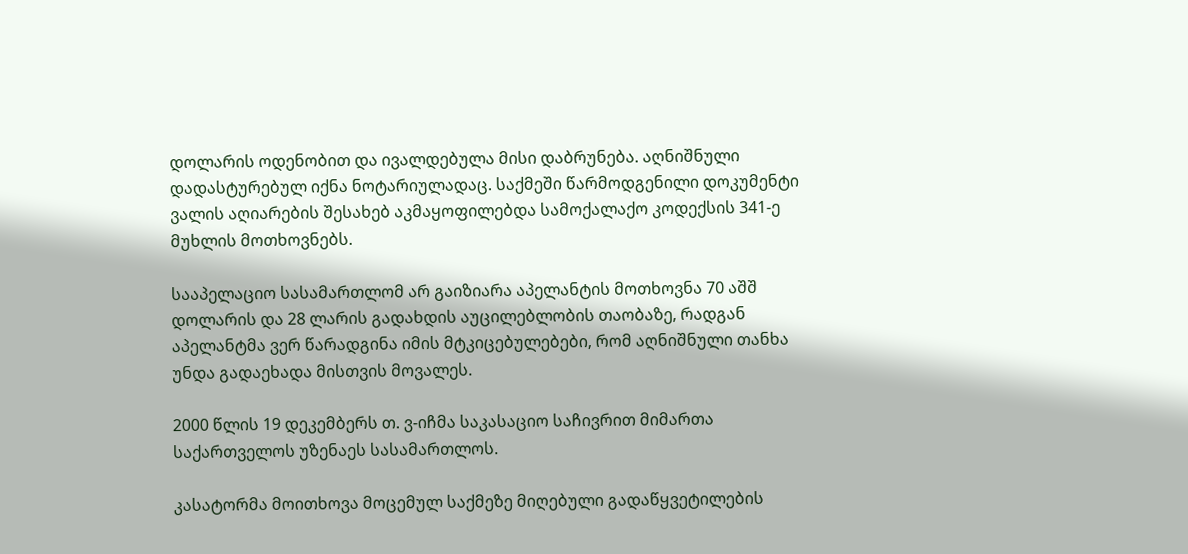დოლარის ოდენობით და ივალდებულა მისი დაბრუნება. აღნიშნული დადასტურებულ იქნა ნოტარიულადაც. საქმეში წარმოდგენილი დოკუმენტი ვალის აღიარების შესახებ აკმაყოფილებდა სამოქალაქო კოდექსის 341-ე მუხლის მოთხოვნებს.

სააპელაციო სასამართლომ არ გაიზიარა აპელანტის მოთხოვნა 70 აშშ დოლარის და 28 ლარის გადახდის აუცილებლობის თაობაზე, რადგან აპელანტმა ვერ წარადგინა იმის მტკიცებულებები, რომ აღნიშნული თანხა უნდა გადაეხადა მისთვის მოვალეს.

2000 წლის 19 დეკემბერს თ. ვ-იჩმა საკასაციო საჩივრით მიმართა საქართველოს უზენაეს სასამართლოს.

კასატორმა მოითხოვა მოცემულ საქმეზე მიღებული გადაწყვეტილების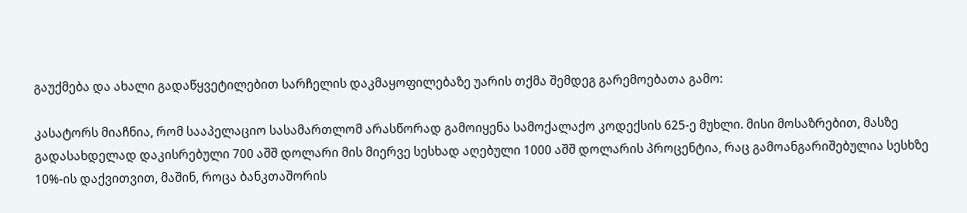გაუქმება და ახალი გადაწყვეტილებით სარჩელის დაკმაყოფილებაზე უარის თქმა შემდეგ გარემოებათა გამო:

კასატორს მიაჩნია, რომ სააპელაციო სასამართლომ არასწორად გამოიყენა სამოქალაქო კოდექსის 625-ე მუხლი. მისი მოსაზრებით, მასზე გადასახდელად დაკისრებული 700 აშშ დოლარი მის მიერვე სესხად აღებული 1000 აშშ დოლარის პროცენტია, რაც გამოანგარიშებულია სესხზე 10%-ის დაქვითვით, მაშინ, როცა ბანკთაშორის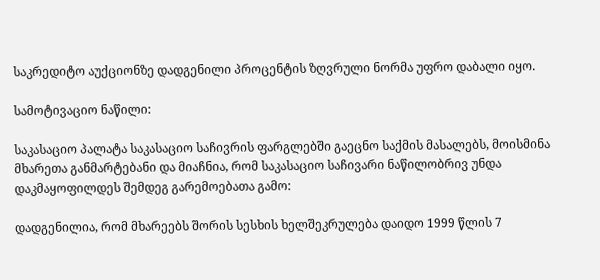საკრედიტო აუქციონზე დადგენილი პროცენტის ზღვრული ნორმა უფრო დაბალი იყო.

სამოტივაციო ნაწილი:

საკასაციო პალატა საკასაციო საჩივრის ფარგლებში გაეცნო საქმის მასალებს, მოისმინა მხარეთა განმარტებანი და მიაჩნია, რომ საკასაციო საჩივარი ნაწილობრივ უნდა დაკმაყოფილდეს შემდეგ გარემოებათა გამო:

დადგენილია, რომ მხარეებს შორის სესხის ხელშეკრულება დაიდო 1999 წლის 7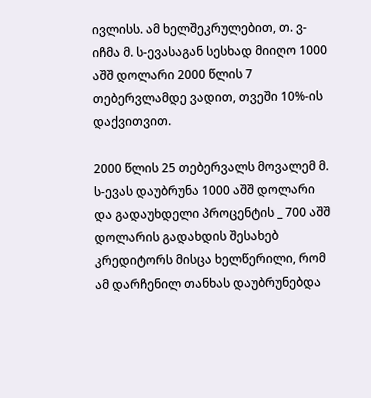ივლისს. ამ ხელშეკრულებით, თ. ვ-იჩმა მ. ს-ევასაგან სესხად მიიღო 1000 აშშ დოლარი 2000 წლის 7 თებერვლამდე ვადით, თვეში 10%-ის დაქვითვით.

2000 წლის 25 თებერვალს მოვალემ მ. ს-ევას დაუბრუნა 1000 აშშ დოლარი და გადაუხდელი პროცენტის _ 700 აშშ დოლარის გადახდის შესახებ კრედიტორს მისცა ხელწერილი, რომ ამ დარჩენილ თანხას დაუბრუნებდა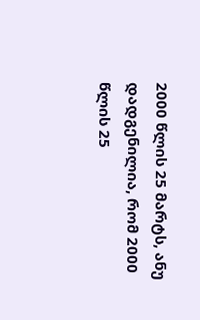2000 წლის 25 მარტს, ანუ დადგენილია, რომ 2000 წლის 25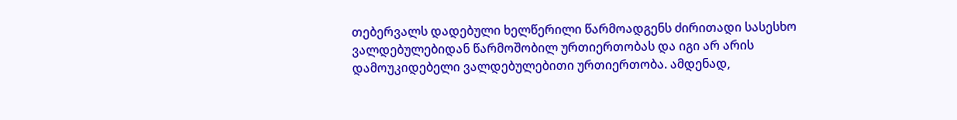თებერვალს დადებული ხელწერილი წარმოადგენს ძირითადი სასესხო ვალდებულებიდან წარმოშობილ ურთიერთობას და იგი არ არის დამოუკიდებელი ვალდებულებითი ურთიერთობა. ამდენად,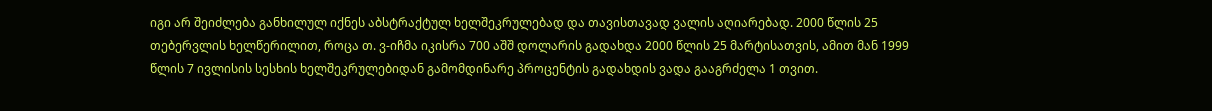იგი არ შეიძლება განხილულ იქნეს აბსტრაქტულ ხელშეკრულებად და თავისთავად ვალის აღიარებად. 2000 წლის 25 თებერვლის ხელწერილით, როცა თ. ვ-იჩმა იკისრა 700 აშშ დოლარის გადახდა 2000 წლის 25 მარტისათვის, ამით მან 1999 წლის 7 ივლისის სესხის ხელშეკრულებიდან გამომდინარე პროცენტის გადახდის ვადა გააგრძელა 1 თვით.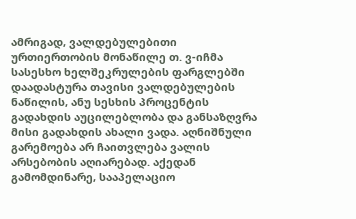ამრიგად, ვალდებულებითი ურთიერთობის მონაწილე თ. ვ-იჩმა სასესხო ხელშეკრულების ფარგლებში დაადასტურა თავისი ვალდებულების ნაწილის, ანუ სესხის პროცენტის გადახდის აუცილებლობა და განსაზღვრა მისი გადახდის ახალი ვადა. აღნიშნული გარემოება არ ჩაითვლება ვალის არსებობის აღიარებად. აქედან გამომდინარე, სააპელაციო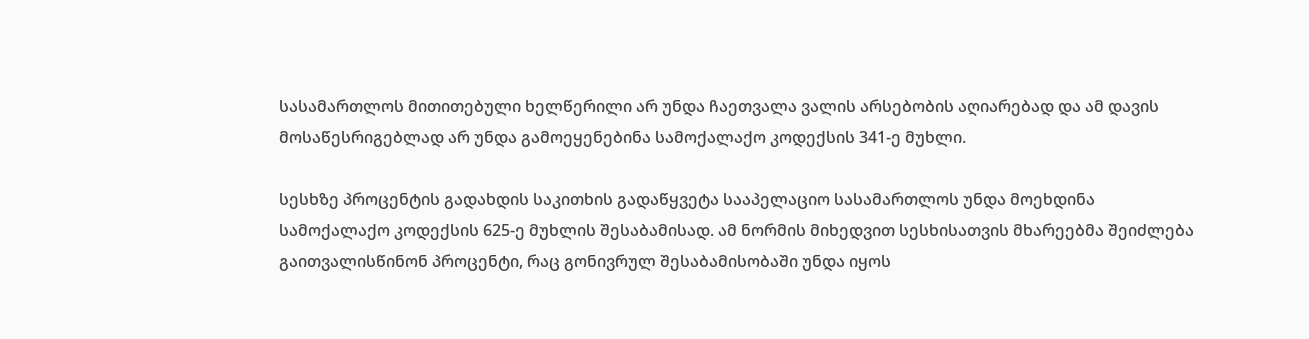სასამართლოს მითითებული ხელწერილი არ უნდა ჩაეთვალა ვალის არსებობის აღიარებად და ამ დავის მოსაწესრიგებლად არ უნდა გამოეყენებინა სამოქალაქო კოდექსის 341-ე მუხლი.

სესხზე პროცენტის გადახდის საკითხის გადაწყვეტა სააპელაციო სასამართლოს უნდა მოეხდინა სამოქალაქო კოდექსის 625-ე მუხლის შესაბამისად. ამ ნორმის მიხედვით სესხისათვის მხარეებმა შეიძლება გაითვალისწინონ პროცენტი, რაც გონივრულ შესაბამისობაში უნდა იყოს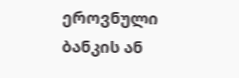ეროვნული ბანკის ან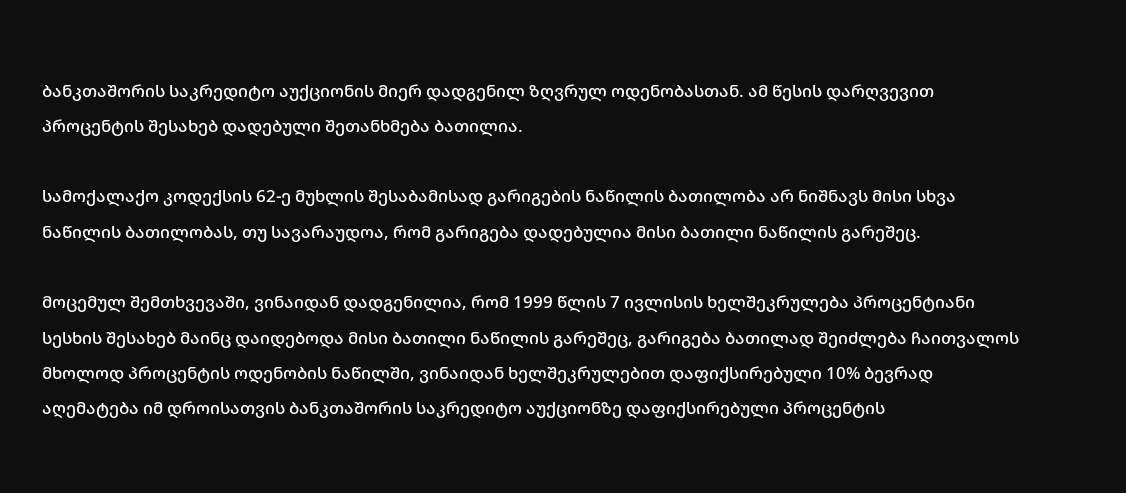ბანკთაშორის საკრედიტო აუქციონის მიერ დადგენილ ზღვრულ ოდენობასთან. ამ წესის დარღვევით პროცენტის შესახებ დადებული შეთანხმება ბათილია.

სამოქალაქო კოდექსის 62-ე მუხლის შესაბამისად გარიგების ნაწილის ბათილობა არ ნიშნავს მისი სხვა ნაწილის ბათილობას, თუ სავარაუდოა, რომ გარიგება დადებულია მისი ბათილი ნაწილის გარეშეც.

მოცემულ შემთხვევაში, ვინაიდან დადგენილია, რომ 1999 წლის 7 ივლისის ხელშეკრულება პროცენტიანი სესხის შესახებ მაინც დაიდებოდა მისი ბათილი ნაწილის გარეშეც, გარიგება ბათილად შეიძლება ჩაითვალოს მხოლოდ პროცენტის ოდენობის ნაწილში, ვინაიდან ხელშეკრულებით დაფიქსირებული 10% ბევრად აღემატება იმ დროისათვის ბანკთაშორის საკრედიტო აუქციონზე დაფიქსირებული პროცენტის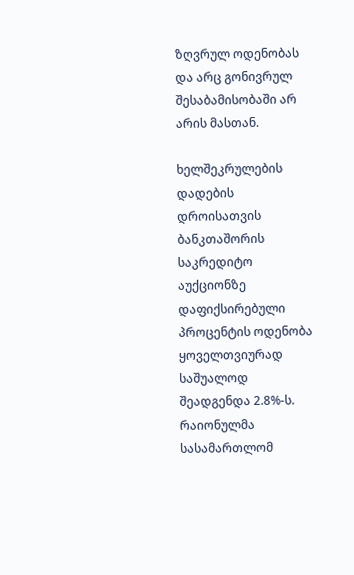ზღვრულ ოდენობას და არც გონივრულ შესაბამისობაში არ არის მასთან.

ხელშეკრულების დადების დროისათვის ბანკთაშორის საკრედიტო აუქციონზე დაფიქსირებული პროცენტის ოდენობა ყოველთვიურად საშუალოდ შეადგენდა 2.8%-ს. რაიონულმა სასამართლომ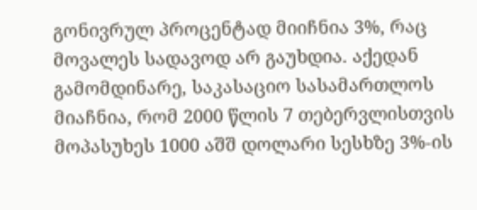გონივრულ პროცენტად მიიჩნია 3%, რაც მოვალეს სადავოდ არ გაუხდია. აქედან გამომდინარე, საკასაციო სასამართლოს მიაჩნია, რომ 2000 წლის 7 თებერვლისთვის მოპასუხეს 1000 აშშ დოლარი სესხზე 3%-ის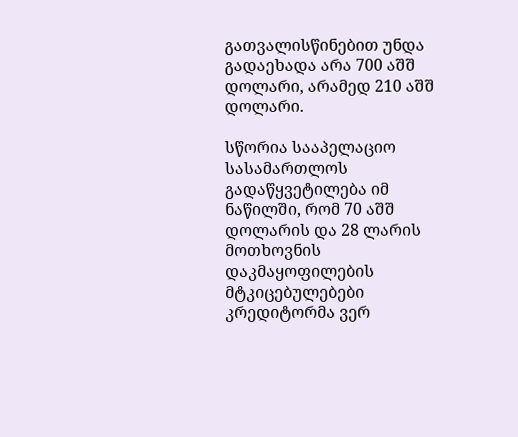გათვალისწინებით უნდა გადაეხადა არა 700 აშშ დოლარი, არამედ 210 აშშ დოლარი.

სწორია სააპელაციო სასამართლოს გადაწყვეტილება იმ ნაწილში, რომ 70 აშშ დოლარის და 28 ლარის მოთხოვნის დაკმაყოფილების მტკიცებულებები კრედიტორმა ვერ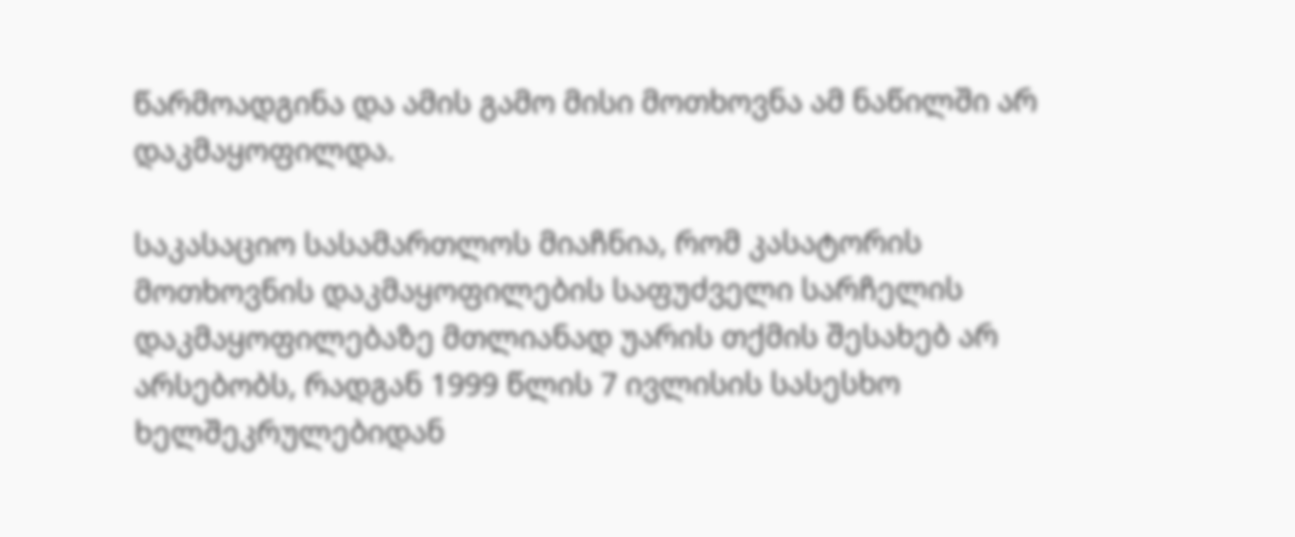წარმოადგინა და ამის გამო მისი მოთხოვნა ამ ნაწილში არ დაკმაყოფილდა.

საკასაციო სასამართლოს მიაჩნია, რომ კასატორის მოთხოვნის დაკმაყოფილების საფუძველი სარჩელის დაკმაყოფილებაზე მთლიანად უარის თქმის შესახებ არ არსებობს, რადგან 1999 წლის 7 ივლისის სასესხო ხელშეკრულებიდან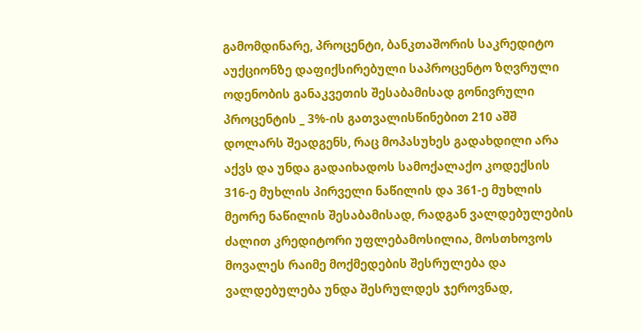გამომდინარე, პროცენტი, ბანკთაშორის საკრედიტო აუქციონზე დაფიქსირებული საპროცენტო ზღვრული ოდენობის განაკვეთის შესაბამისად გონივრული პროცენტის _ 3%-ის გათვალისწინებით 210 აშშ დოლარს შეადგენს, რაც მოპასუხეს გადახდილი არა აქვს და უნდა გადაიხადოს სამოქალაქო კოდექსის 316-ე მუხლის პირველი ნაწილის და 361-ე მუხლის მეორე ნაწილის შესაბამისად, რადგან ვალდებულების ძალით კრედიტორი უფლებამოსილია, მოსთხოვოს მოვალეს რაიმე მოქმედების შესრულება და ვალდებულება უნდა შესრულდეს ჯეროვნად,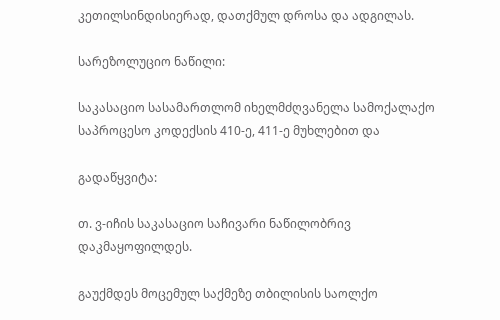კეთილსინდისიერად, დათქმულ დროსა და ადგილას.

სარეზოლუციო ნაწილი:

საკასაციო სასამართლომ იხელმძღვანელა სამოქალაქო საპროცესო კოდექსის 410-ე, 411-ე მუხლებით და

გადაწყვიტა:

თ. ვ-იჩის საკასაციო საჩივარი ნაწილობრივ დაკმაყოფილდეს.

გაუქმდეს მოცემულ საქმეზე თბილისის საოლქო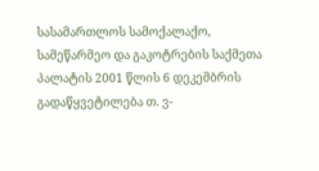სასამართლოს სამოქალაქო, სამეწარმეო და გაკოტრების საქმეთა პალატის 2001 წლის 6 დეკემბრის გადაწყვეტილება თ. ვ-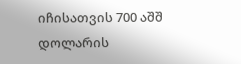იჩისათვის 700 აშშ დოლარის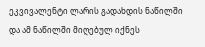ეკვივალენტი ლარის გადახდის ნაწილში და ამ ნაწილში მიღებულ იქნეს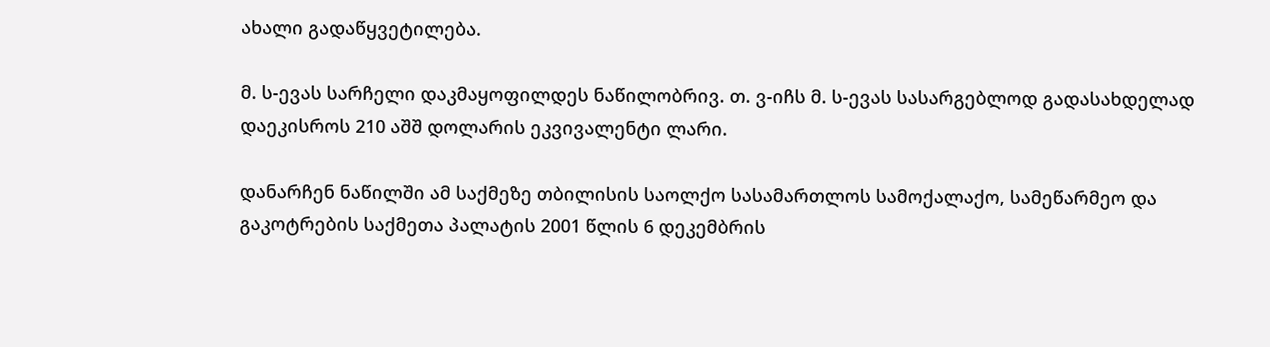ახალი გადაწყვეტილება.

მ. ს-ევას სარჩელი დაკმაყოფილდეს ნაწილობრივ. თ. ვ-იჩს მ. ს-ევას სასარგებლოდ გადასახდელად დაეკისროს 210 აშშ დოლარის ეკვივალენტი ლარი.

დანარჩენ ნაწილში ამ საქმეზე თბილისის საოლქო სასამართლოს სამოქალაქო, სამეწარმეო და გაკოტრების საქმეთა პალატის 2001 წლის 6 დეკემბრის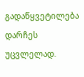გადაწყვეტილება დარჩეს უცვლელად.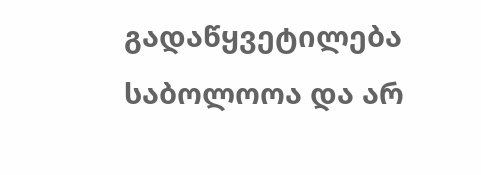გადაწყვეტილება საბოლოოა და არ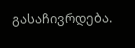გასაჩივრდება.